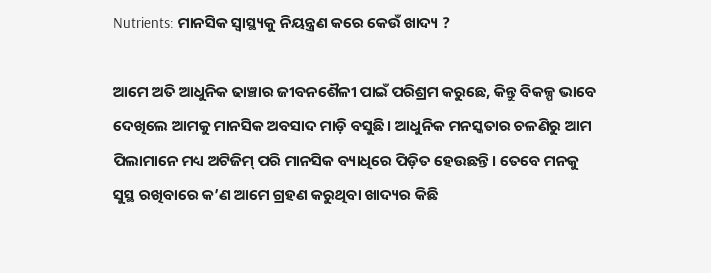Nutrients: ମାନସିକ ସ୍ୱାସ୍ଥ୍ୟକୁ ନିୟନ୍ତ୍ରଣ କରେ କେଉଁ ଖାଦ୍ୟ ?

ଆମେ ଅତି ଆଧୁନିକ ଢାଞ୍ଚାର ଜୀବନଶୈଳୀ ପାଇଁ ପରିଶ୍ରମ କରୁଛେ, କିନ୍ତୁ ବିକଳ୍ପ ଭାବେ ଦେଖିଲେ ଆମକୁ ମାନସିକ ଅବସାଦ ମାଡ଼ି ବସୁଛି। ଆଧୁନିକ ମନସ୍କତାର ଚଳଣିରୁ ଆମ ପିଲାମାନେ ମଧ୍ୟ ଅଟିଜିମ୍ ପରି ମାନସିକ ବ୍ୟାଧିରେ ପିଡ଼ିତ ହେଉଛନ୍ତି। ତେବେ ମନକୁ ସୁସ୍ଥ ରଖିବାରେ କ’ଣ ଆମେ ଗ୍ରହଣ କରୁଥିବା ଖାଦ୍ୟର କିଛି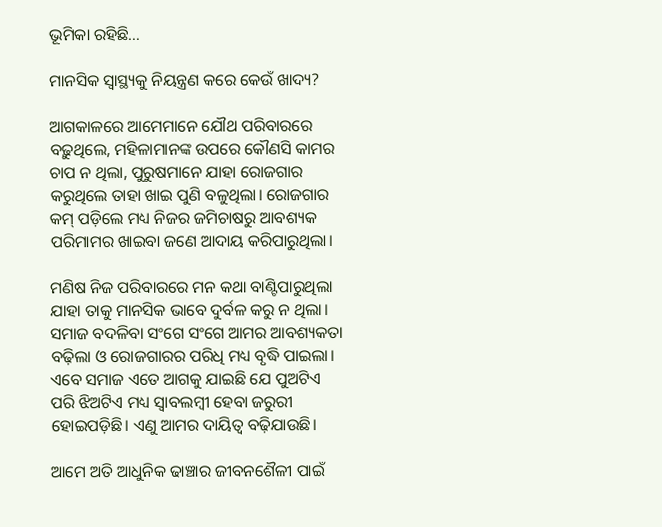ଭୂମିକା ରହିଛି…

ମାନସିକ ସ୍ୱାସ୍ଥ୍ୟକୁ ନିୟନ୍ତ୍ରଣ କରେ କେଉଁ ଖାଦ୍ୟ?

ଆଗକାଳରେ ଆମେମାନେ ଯୌଥ ପରିବାରରେ ବଢ଼ୁଥିଲେ, ମହିଳାମାନଙ୍କ ଉପରେ କୌଣସି କାମର ଚାପ ନ ଥିଲା, ପୁରୁଷମାନେ ଯାହା ରୋଜଗାର କରୁଥିଲେ ତାହା ଖାଇ ପୁଣି ବଳୁଥିଲା। ରୋଜଗାର କମ୍ ପଡ଼ିଲେ ମଧ୍ୟ ନିଜର ଜମିଚାଷରୁ ଆବଶ୍ୟକ ପରିମାମର ଖାଇବା ଜଣେ ଆଦାୟ କରିପାରୁଥିଲା।

ମଣିଷ ନିଜ ପରିବାରରେ ମନ କଥା ବାଣ୍ଟିପାରୁଥିଲା ଯାହା ତାକୁ ମାନସିକ ଭାବେ ଦୁର୍ବଳ କରୁ ନ ଥିଲା। ସମାଜ ବଦଳିବା ସଂଗେ ସଂଗେ ଆମର ଆବଶ୍ୟକତା ବଢ଼ିଲା ଓ ରୋଜଗାରର ପରିଧି ମଧ୍ୟ ବୃଦ୍ଧି ପାଇଲା। ଏବେ ସମାଜ ଏତେ ଆଗକୁ ଯାଇଛି ଯେ ପୁଅଟିଏ ପରି ଝିଅଟିଏ ମଧ୍ୟ ସ୍ୱାବଲମ୍ୱୀ ହେବା ଜରୁରୀ ହୋଇପଡ଼ିଛି। ଏଣୁ ଆମର ଦାୟିତ୍ୱ ବଢ଼ିଯାଉଛି।

ଆମେ ଅତି ଆଧୁନିକ ଢାଞ୍ଚାର ଜୀବନଶୈଳୀ ପାଇଁ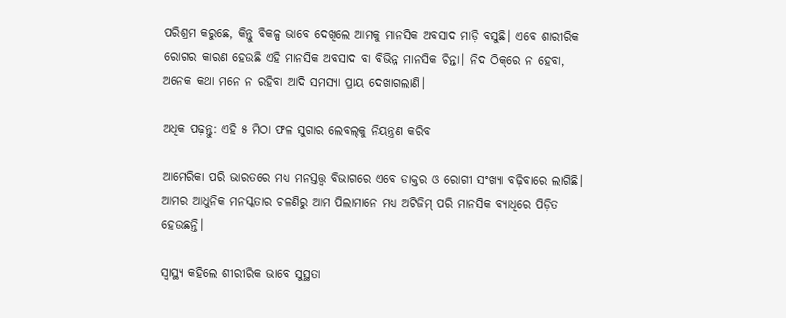ପରିଶ୍ରମ କରୁଛେ, କିନ୍ତୁ ବିକଳ୍ପ ଭାବେ ଦେଖିଲେ ଆମକୁ ମାନସିକ ଅବସାଦ ମାଡ଼ି ବସୁଛି। ଏବେ ଶାରୀରିକ ରୋଗର କାରଣ ହେଉଛି ଏହି ମାନସିକ ଅବସାଦ ବା ବିଭିନ୍ନ ମାନସିକ ଚିନ୍ତା। ନିଦ ଠିକ୍‌ରେ ନ ହେବା, ଅନେକ କଥା ମନେ ନ ରହିବା ଆଦି ସମସ୍ୟା ପ୍ରାୟ ଦେଖାଗଲାଣି।

ଅଧିକ ପଢ଼ନ୍ତୁ: ଏହି ୫ ମିଠା ଫଳ ସୁଗାର ଲେବଲ୍‌କୁ ନିୟନ୍ତ୍ରଣ କରିବ

ଆମେରିକା ପରି ଭାରତରେ ମଧ୍ୟ ମନସ୍ତତ୍ତ୍ୱ ବିଭାଗରେ ଏବେ ଡାକ୍ତର ଓ ରୋଗୀ ସଂଖ୍ୟା ବଢ଼ିବାରେ ଲାଗିଛି। ଆମର ଆଧୁନିକ ମନସ୍କତାର ଚଳଣିରୁ ଆମ ପିଲାମାନେ ମଧ୍ୟ ଅଟିଜିମ୍ ପରି ମାନସିକ ବ୍ୟାଧିରେ ପିଡ଼ିତ ହେଉଛନ୍ତି।

ସ୍ୱାସ୍ଥ୍ୟ କହିଲେ ଶୀରୀରିକ ଭାବେ ସୁସ୍ଥତା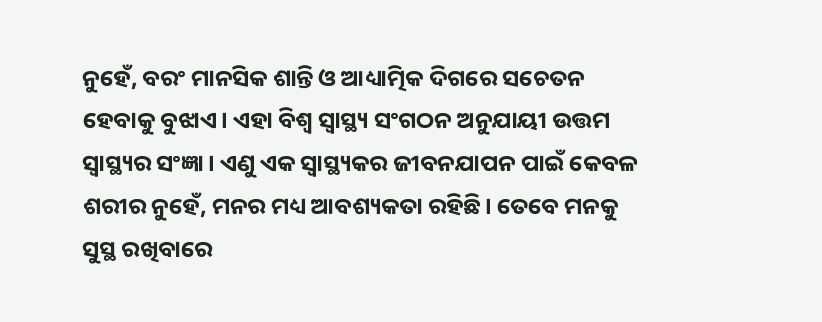ନୁହେଁ, ବରଂ ମାନସିକ ଶାନ୍ତି ଓ ଆଧ୍ୟାତ୍ମିକ ଦିଗରେ ସଚେତନ ହେବାକୁ ବୁଝାଏ। ଏହା ବିଶ୍ୱ ସ୍ୱାସ୍ଥ୍ୟ ସଂଗଠନ ଅନୁଯାୟୀ ଉତ୍ତମ ସ୍ୱାସ୍ଥ୍ୟର ସଂଜ୍ଞା। ଏଣୁ ଏକ ସ୍ୱାସ୍ଥ୍ୟକର ଜୀବନଯାପନ ପାଇଁ କେବଳ ଶରୀର ନୁହେଁ, ମନର ମଧ୍ୟ ଆବଶ୍ୟକତା ରହିଛି। ତେବେ ମନକୁ ସୁସ୍ଥ ରଖିବାରେ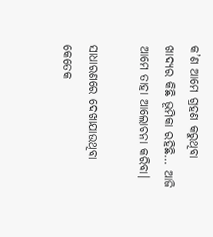କ’ଣ ଆମେ ଗ୍ରହଣ କରୁଥିବା ଖାଦ୍ୟର କିଛି ଭୂମିକା ରହିଛି… ଆଜି ଆମେ ତାହା ଆଲୋଚନା କରିବା।

ସାଧାରଣରେ ଦେଖାଯାଉଥିବା କେତେକ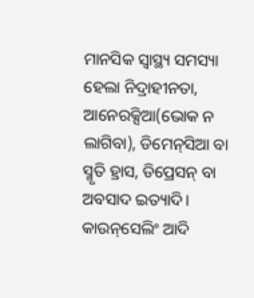ମାନସିକ ସ୍ୱାସ୍ଥ୍ୟ ସମସ୍ୟା ହେଲା ନିଦ୍ରାହୀନତା, ଆନେରକ୍ସିଆ(ଭୋକ ନ ଲାଗିବା), ଡିମେନ୍‌ସିଆ ବା ସ୍ମୃତି ହ୍ରାସ, ଡିପ୍ରେସନ୍ ବା ଅବସାଦ ଇତ୍ୟାଦି। କାଉନ୍‌ସେଲିଂ ଆଦି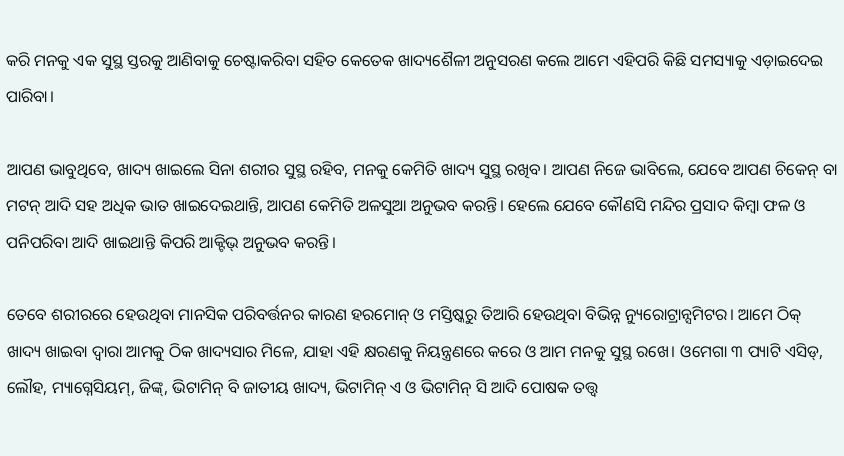କରି ମନକୁ ଏକ ସୁସ୍ଥ ସ୍ତରକୁ ଆଣିବାକୁ ଚେଷ୍ଟାକରିବା ସହିତ କେତେକ ଖାଦ୍ୟଶୈଳୀ ଅନୁସରଣ କଲେ ଆମେ ଏହିପରି କିଛି ସମସ୍ୟାକୁ ଏଡ଼ାଇଦେଇ ପାରିବା।

ଆପଣ ଭାବୁଥିବେ, ଖାଦ୍ୟ ଖାଇଲେ ସିନା ଶରୀର ସୁସ୍ଥ ରହିବ, ମନକୁ କେମିତି ଖାଦ୍ୟ ସୁସ୍ଥ ରଖିବ। ଆପଣ ନିଜେ ଭାବିଲେ, ଯେବେ ଆପଣ ଚିକେନ୍ ବା ମଟନ୍ ଆଦି ସହ ଅଧିକ ଭାତ ଖାଇଦେଇଥାନ୍ତି, ଆପଣ କେମିତି ଅଳସୁଆ ଅନୁଭବ କରନ୍ତି। ହେଲେ ଯେବେ କୌଣସି ମନ୍ଦିର ପ୍ରସାଦ କିମ୍ୱା ଫଳ ଓ ପନିପରିବା ଆଦି ଖାଇଥାନ୍ତି କିପରି ଆକ୍ଟିଭ୍ ଅନୁଭବ କରନ୍ତି।

ତେବେ ଶରୀରରେ ହେଉଥିବା ମାନସିକ ପରିବର୍ତ୍ତନର କାରଣ ହରମୋନ୍ ଓ ମସ୍ତିଷ୍କରୁ ତିଆରି ହେଉଥିବା ବିଭିନ୍ନ ନ୍ୟୁରୋଟ୍ରାନ୍ସମିଟର। ଆମେ ଠିକ୍ ଖାଦ୍ୟ ଖାଇବା ଦ୍ୱାରା ଆମକୁ ଠିକ ଖାଦ୍ୟସାର ମିଳେ, ଯାହା ଏହି କ୍ଷରଣକୁ ନିୟନ୍ତ୍ରଣରେ କରେ ଓ ଆମ ମନକୁ ସୁସ୍ଥ ରଖେ। ଓମେଗା ୩ ପ୍ୟାଟି ଏସିଡ୍, ଲୌହ, ମ୍ୟାଗ୍ନେସିୟମ୍, ଜିଙ୍କ୍, ଭିଟାମିନ୍ ବି ଜାତୀୟ ଖାଦ୍ୟ, ଭିଟାମିନ୍ ଏ ଓ ଭିଟାମିନ୍ ସି ଆଦି ପୋଷକ ତତ୍ତ୍ୱ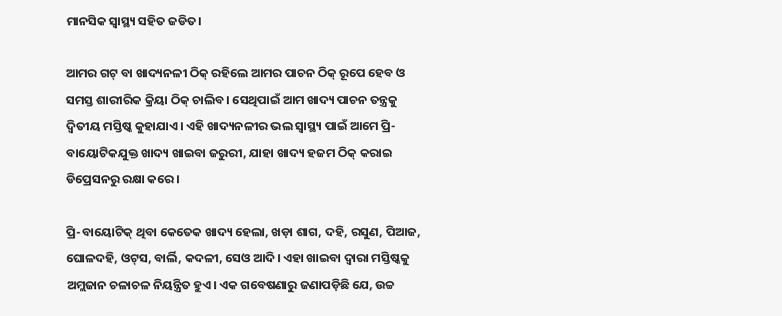ମାନସିକ ସ୍ୱାସ୍ଥ୍ୟ ସହିତ ଜଡିତ।

ଆମର ଗଟ୍ ବା ଖାଦ୍ୟନଳୀ ଠିକ୍ ରହିଲେ ଆମର ପାଚନ ଠିକ୍ ରୂପେ ହେବ ଓ ସମସ୍ତ ଶାରୀରିକ କ୍ରିୟା ଠିକ୍ ଚାଲିବ। ସେଥିପାଇଁ ଆମ ଖାଦ୍ୟ ପାଚନ ତନ୍ତ୍ରକୁ ଦ୍ୱିତୀୟ ମସ୍ତିଷ୍କ କୁହାଯାଏ। ଏହି ଖାଦ୍ୟନଳୀର ଭଲ ସ୍ୱାସ୍ଥ୍ୟ ପାଇଁ ଆମେ ପ୍ରି-ବାୟୋଟିକଯୁକ୍ତ ଖାଦ୍ୟ ଖାଇବା ଜରୁରୀ, ଯାହା ଖାଦ୍ୟ ହଜମ ଠିକ୍ କରାଇ ଡିପ୍ରେସନରୁ ରକ୍ଷା କରେ।

ପ୍ରି-ବାୟୋଟିକ୍ ଥିବା କେତେକ ଖାଦ୍ୟ ହେଲା, ଖଡ଼ା ଶାଗ, ଦହି, ରସୁଣ, ପିଆଜ, ଘୋଳଦହି, ଓଟ୍‌ସ, ବାର୍ଲି, କଦଳୀ, ସେଓ ଆଦି। ଏହା ଖାଇବା ଦ୍ୱାରା ମସ୍ତିଷ୍କକୁ ଅମ୍ଲଜାନ ଚଳାଚଳ ନିୟନ୍ତ୍ରିତ ହୁଏ। ଏକ ଗବେଷଣାରୁ ଜଣାପଡ଼ିଛି ଯେ, ଉଚ୍ଚ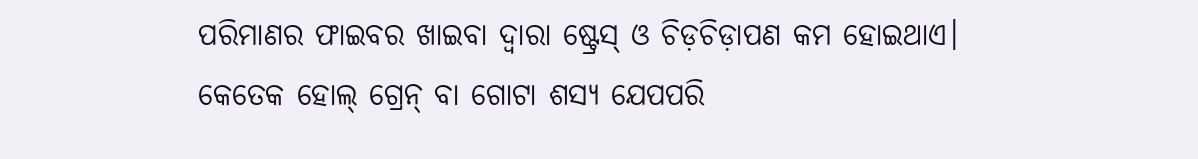ପରିମାଣର ଫାଇବର ଖାଇବା ଦ୍ୱାରା ଷ୍ଟ୍ରେସ୍ ଓ ଚିଡ଼ଚିଡ଼ାପଣ କମ ହୋଇଥାଏ। କେତେକ ହୋଲ୍ ଗ୍ରେନ୍ ବା ଗୋଟା ଶସ୍ୟ ଯେପପରି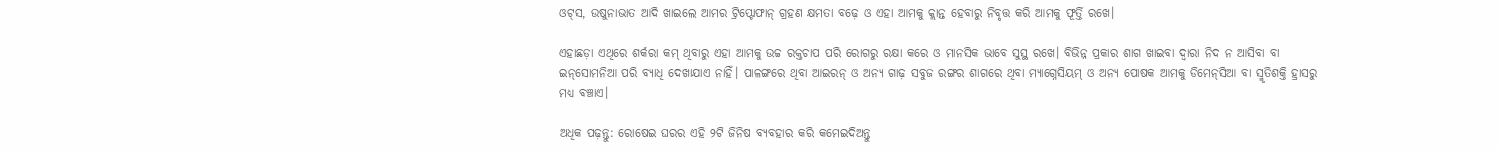ଓଟ୍‌ସ, ଉଷୁନାଭାତ ଆଦି ଖାଇଲେ ଆମର ଟ୍ରିପ୍ଟୋଫାନ୍ ଗ୍ରହଣ କ୍ଷମତା ବଢ଼େ ଓ ଏହା ଆମକୁ କ୍ଲାନ୍ତ ହେବାରୁ ନିବୃତ୍ତ କରି ଆମକୁ ଫୂର୍ତ୍ତି ରଖେ।

ଏହାଛଡ଼ା ଏଥିରେ ଶର୍କରା କମ୍ ଥିବାରୁ ଏହା ଆମକୁ ଉଚ୍ଚ ରକ୍ତଚାପ ପରି ରୋଗରୁ ରକ୍ଷା କରେ ଓ ମାନସିକ ଭାବେ ସୁସ୍ଥ ରଖେ। ବିଭିନ୍ନ ପ୍ରକାର ଶାଗ ଖାଇବା ଦ୍ୱାରା ନିଦ ନ ଆସିବା ବା ଇନ୍‌ସୋମନିଆ ପରି ବ୍ୟାଧି ଦେଖାଯାଏ ନାହିଁ। ପାଳଙ୍ଗରେ ଥିବା ଆଇରନ୍ ଓ ଅନ୍ୟ ଗାଢ଼ ସବୁଜ ରଙ୍ଗର ଶାଗରେ ଥିବା ମ୍ୟାଗ୍ନେସିୟମ୍ ଓ ଅନ୍ୟ ପୋଷକ ଆମକୁ ଡିମେନ୍‌ସିଆ ବା ସ୍ମୃତିଶକ୍ତି ହ୍ରାସରୁ ମଧ୍ୟ ବଞ୍ଚାଏ।

ଅଧିକ ପଢ଼ନ୍ତୁ: ରୋଷେଇ ଘରର ଏହି ୨ଟି ଜିନିଷ ବ୍ୟବହାର କରି କମେଇଦିଅନ୍ତୁ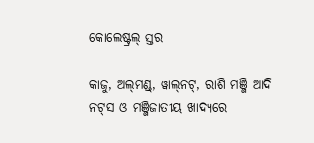କୋଲେଷ୍ଟ୍ରଲ୍ ସ୍ତର

କାଜୁ, ଅଲ୍‌ମଣ୍ଡ୍‌, ୱାଲ୍‌ନଟ୍, ରାଶି ମଞ୍ଜି ଆଦି ନଟ୍‌ସ ଓ ମଞ୍ଜିଜାତୀୟ ଖାଦ୍ୟରେ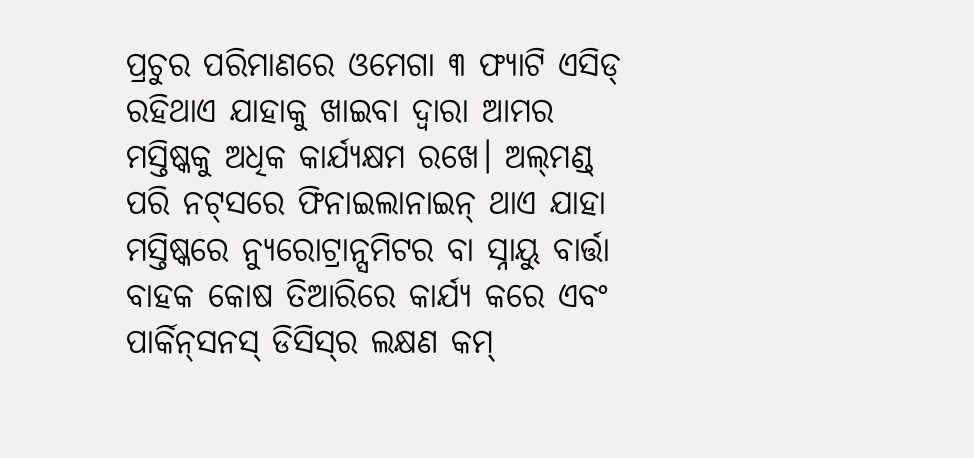ପ୍ରଚୁର ପରିମାଣରେ ଓମେଗା ୩ ଫ୍ୟାଟି ଏସିଡ୍ ରହିଥାଏ ଯାହାକୁ ଖାଇବା ଦ୍ୱାରା ଆମର ମସ୍ତିଷ୍କକୁ ଅଧିକ କାର୍ଯ୍ୟକ୍ଷମ ରଖେ। ଅଲ୍‌ମଣ୍ଡ୍‌ ପରି ନଟ୍‌ସରେ ଫିନାଇଲାନାଇନ୍ ଥାଏ ଯାହା ମସ୍ତିଷ୍କରେ ନ୍ୟୁରୋଟ୍ରାନ୍ସମିଟର ବା ସ୍ନାୟୁ ବାର୍ତ୍ତା ବାହକ କୋଷ ତିଆରିରେ କାର୍ଯ୍ୟ କରେ ଏବଂ ପାର୍କିନ୍‌ସନସ୍ ଡିସିସ୍‌ର ଲକ୍ଷଣ କମ୍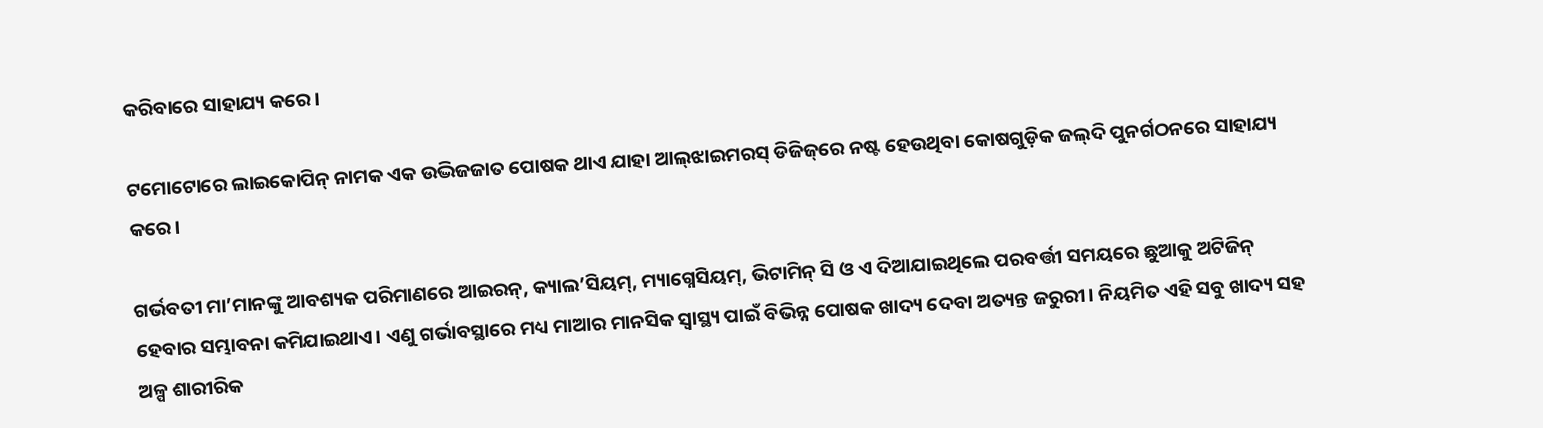କରିବାରେ ସାହାଯ୍ୟ କରେ।

ଟମୋଟୋରେ ଲାଇକୋପିନ୍ ନାମକ ଏକ ଉଦ୍ଭିଜଜାତ ପୋଷକ ଥାଏ ଯାହା ଆଲ୍‌ଝାଇମରସ୍ ଡିଜିଜ୍‌ରେ ନଷ୍ଟ ହେଉଥିବା କୋଷଗୁଡ଼ିକ ଜଲ୍‌ଦି ପୁନର୍ଗଠନରେ ସାହାଯ୍ୟ କରେ।

ଗର୍ଭବତୀ ମା’ମାନଙ୍କୁ ଆବଶ୍ୟକ ପରିମାଣରେ ଆଇରନ୍, କ୍ୟାଲ’ସିୟମ୍, ମ୍ୟାଗ୍ନେସିୟମ୍, ଭିଟାମିନ୍ ସି ଓ ଏ ଦିଆଯାଇଥିଲେ ପରବର୍ତ୍ତୀ ସମୟରେ ଛୁଆକୁ ଅଟିଜିନ୍ ହେବାର ସମ୍ଭାବନା କମିଯାଇଥାଏ। ଏଣୁ ଗର୍ଭାବସ୍ଥାରେ ମଧ୍ୟ ମାଆର ମାନସିକ ସ୍ୱାସ୍ଥ୍ୟ ପାଇଁ ବିଭିନ୍ନ ପୋଷକ ଖାଦ୍ୟ ଦେବା ଅତ୍ୟନ୍ତ ଜରୁରୀ। ନିୟମିତ ଏହି ସବୁ ଖାଦ୍ୟ ସହ ଅଳ୍ପ ଶାରୀରିକ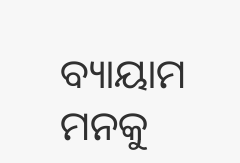ବ୍ୟାୟାମ ମନକୁ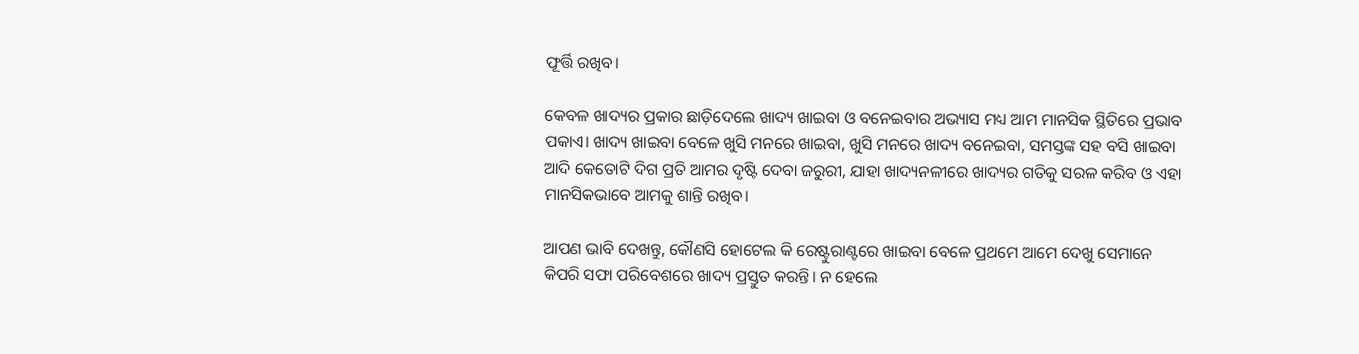ଫୂର୍ତ୍ତି ରଖିବ।

କେବଳ ଖାଦ୍ୟର ପ୍ରକାର ଛାଡ଼ିଦେଲେ ଖାଦ୍ୟ ଖାଇବା ଓ ବନେଇବାର ଅଭ୍ୟାସ ମଧ୍ୟ ଆମ ମାନସିକ ସ୍ଥିତିରେ ପ୍ରଭାବ ପକାଏ। ଖାଦ୍ୟ ଖାଇବା ବେଳେ ଖୁସି ମନରେ ଖାଇବା, ଖୁସି ମନରେ ଖାଦ୍ୟ ବନେଇବା, ସମସ୍ତଙ୍କ ସହ ବସି ଖାଇବା ଆଦି କେତୋଟି ଦିଗ ପ୍ରତି ଆମର ଦୃଷ୍ଟି ଦେବା ଜରୁରୀ, ଯାହା ଖାଦ୍ୟନଳୀରେ ଖାଦ୍ୟର ଗତିକୁ ସରଳ କରିବ ଓ ଏହା ମାନସିକଭାବେ ଆମକୁ ଶାନ୍ତି ରଖିବ।

ଆପଣ ଭାବି ଦେଖନ୍ତୁ, କୌଣସି ହୋଟେଲ କି ରେଷ୍ଟୁରାଣ୍ଟରେ ଖାଇବା ବେଳେ ପ୍ରଥମେ ଆମେ ଦେଖୁ ସେମାନେ କିପରି ସଫା ପରିବେଶରେ ଖାଦ୍ୟ ପ୍ରସ୍ତୁତ କରନ୍ତି। ନ ହେଲେ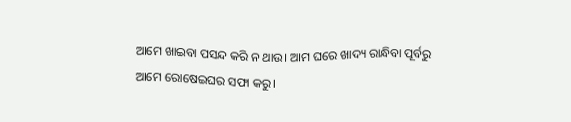ଆମେ ଖାଇବା ପସନ୍ଦ କରି ନ ଥାଉ। ଆମ ଘରେ ଖାଦ୍ୟ ରାନ୍ଧିବା ପୂର୍ବରୁ ଆମେ ରୋଷେଇଘର ସଫା କରୁ।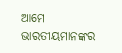ଆମେ ଭାରତୀୟମାନଙ୍କର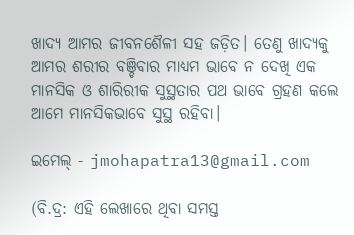ଖାଦ୍ୟ ଆମର ଜୀବନଶୈଳୀ ସହ ଜଡ଼ିତ। ତେଣୁ ଖାଦ୍ୟକୁ ଆମର ଶରୀର ବଞ୍ଚିବାର ମାଧ୍ୟମ ଭାବେ ନ ଦେଖି ଏକ ମାନସିକ ଓ ଶାରିରୀକ ସୁସ୍ଥତାର ପଥ ଭାବେ ଗ୍ରହଣ କଲେ ଆମେ ମାନସିକଭାବେ ସୁସ୍ଥ ରହିବା।

ଇମେଲ୍ - jmohapatra13@gmail.com

(ବି.ଦ୍ର: ଏହି ଲେଖାରେ ଥିବା ସମସ୍ତ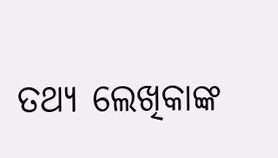ତଥ୍ୟ ଲେଖିକାଙ୍କ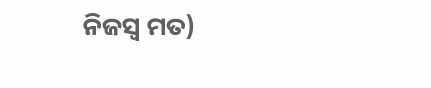ନିଜସ୍ୱ ମତ)